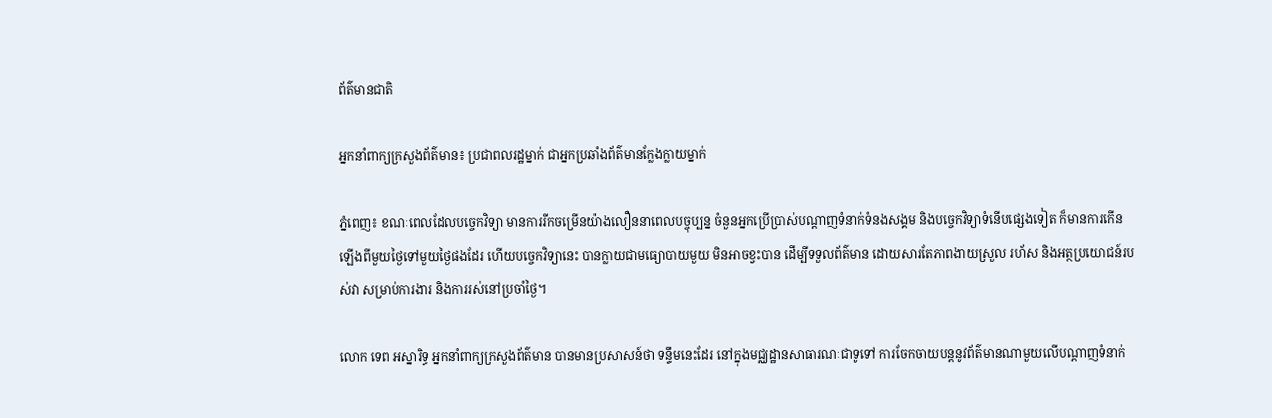ព័ត៌មានជាតិ

អ្នកនាំពាក្យក្រសួងព័ត៌មាន៖ ប្រជាពលរដ្ឋម្នាក់ ជាអ្នកប្រឆាំងព័ត៌មានក្លែងក្លាយម្នាក់

ភ្នំពេញ៖ ខណៈពេលដែលបច្ចេកវិទ្យា មានការរីកចម្រើនយ៉ាងលឿននាពេលបច្ចុប្បន្ន ចំនួនអ្នកប្រើប្រាស់បណ្តាញទំនាក់ទំនងសង្គម និងបច្ចេកវិទ្យាទំនើបផ្សេងទៀត ក៏មានការកើនឡើងពីមួយថ្ងៃទៅមួយថ្ងៃផងដែរ ហើយបច្ចេកវិទ្យានេះ បានក្លាយជាមធ្យោបាយមួយ មិនអាចខ្វះបាន ដើម្បីទទួលព័ត៌មាន ដោយសារតែភាពងាយស្រួល រហ័ស និងអត្ថប្រយោជន៍របស់វា សម្រាប់ការងារ និងការរស់នៅប្រចាំថ្ងៃ។

លោក ទេព អស្នារិទ្ធ អ្នកនាំពាក្យក្រសួងព័ត៌មាន បានមានប្រសាសន៍ថា ទន្ទឹមនេះដែរ នៅក្នុងមជ្ឈដ្ឋានសាធារណៈជាទូទៅ ការចែកចាយបន្តនូវព័ត៌មានណាមួយលើបណ្តាញទំនាក់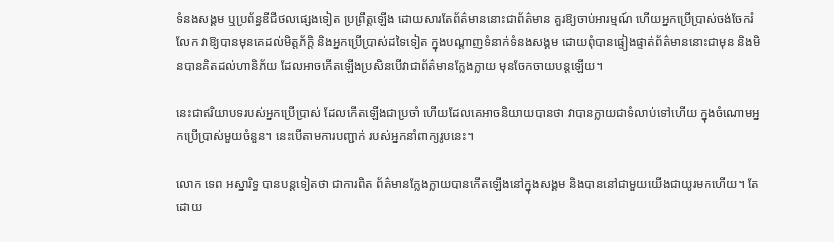ទំនងសង្គម ឬប្រព័ន្ធឌីជីថលផ្សេងទៀត ប្រព្រឹត្តឡើង ដោយសារតែព័ត៌មាននោះជាព័ត៌មាន គួរឱ្យចាប់អារម្មណ៍ ហើយអ្នកប្រើប្រាស់ចង់ចែករំលែក វាឱ្យបានមុនគេដល់មិត្តភ័ក្តិ និងអ្នកប្រើប្រាស់ដទៃទៀត ក្នុងបណ្តាញទំនាក់ទំនងសង្គម ដោយពុំបានផ្ទៀងផ្ទាត់ព័ត៌មាននោះជាមុន និងមិនបានគិតដល់ហានិភ័យ ដែលអាចកើតឡើងប្រសិនបើវាជាព័ត៌មានក្លែងក្លាយ មុនចែកចាយបន្តឡើយ។

នេះជាឥរិយាបទរបស់អ្នកប្រើប្រាស់ ដែលកើតឡើងជាប្រចាំ ហើយដែលគេអាចនិយាយបានថា វាបានក្លាយជាទំលាប់ទៅហើយ ក្នុងចំណោមអ្នកប្រើប្រាស់មួយចំនួន។ នេះបើតាមការបញ្ជាក់ របស់អ្នកនាំពាក្យរូបនេះ។

លោក ទេព អស្នារិទ្ធ បានបន្តទៀតថា ជាការពិត ព័ត៌មានក្លែងក្លាយបានកើតឡើងនៅក្នុងសង្គម និងបាននៅជាមួយយើងជាយូរមកហើយ។ តែ ដោយ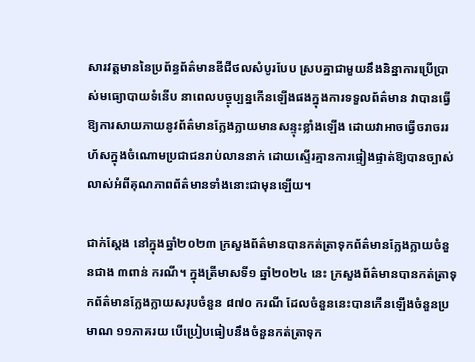សារវត្តមាននៃប្រព័ន្ធព័ត៌មានឌីជីថលសំបូរបែប ស្របគ្នាជាមួយនឹងនិន្នាការប្រើប្រាស់មធ្យោបាយទំនើប នាពេលបច្ចុប្បន្នកើនឡើងផងក្នុងការទទួលព័ត៌មាន វាបានធ្វើឱ្យការសាយភាយនូវព័ត៌មានក្លែងក្លាយមានសន្ទុះខ្លាំងឡើង ដោយវាអាចធ្វើចរាចររហ័សក្នុងចំណោមប្រជាជនរាប់លាននាក់ ដោយស្ទើរគ្មានការផ្ទៀងផ្ទាត់ឱ្យបានច្បាស់លាស់អំពីគុណភាពព័ត៌មានទាំងនោះជាមុនឡើយ។

ជាក់ស្តែង នៅក្នុងឆ្នាំ២០២៣ ក្រសួងព័ត៌មានបានកត់ត្រាទុកព័ត៌មានក្លែងក្លាយចំនួនជាង ៣ពាន់ ករណី។ ក្នុងត្រីមាសទី១ ឆ្នាំ២០២៤ នេះ ក្រសួងព័ត៌មានបានកត់ត្រាទុកព័ត៌មានក្លែងក្លាយសរុបចំនួន ៨៧០ ករណី ដែលចំនួននេះបានកើនឡើងចំនួនប្រមាណ ១១ភាគរយ បើប្រៀបធៀបនឹងចំនួនកត់ត្រាទុក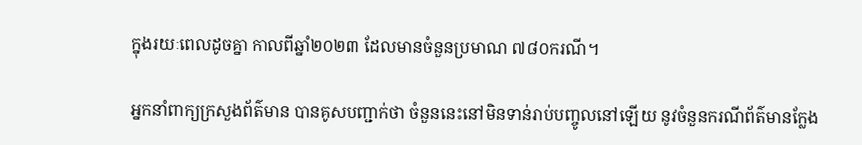ក្នុងរយៈពេលដូចគ្នា កាលពីឆ្នាំ២០២៣ ដែលមានចំនួនប្រមាណ ៧៨០ករណី។

អ្នកនាំពាក្យក្រសួងព័ត៌មាន បានគូសបញ្ជាក់ថា ចំនួននេះនៅមិនទាន់រាប់បញ្ចូលនៅឡើយ នូវចំនួនករណីព័ត៌មានក្លែង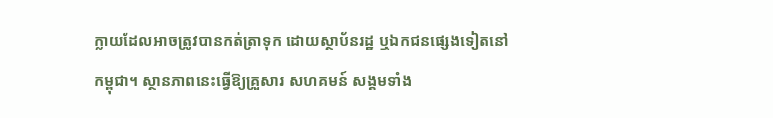ក្លាយដែលអាចត្រូវបានកត់ត្រាទុក ដោយស្ថាប័នរដ្ឋ ឬឯកជនផ្សេងទៀតនៅកម្ពុជា។ ស្ថានភាពនេះធ្វើឱ្យគ្រួសារ សហគមន៍ សង្គមទាំង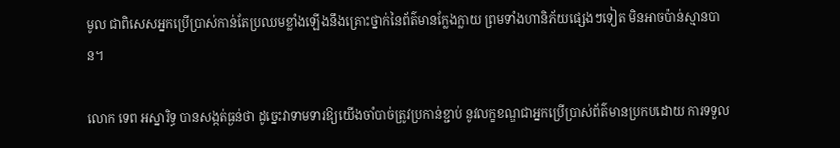មូល ជាពិសេសអ្នកប្រើប្រាស់កាន់តែប្រឈមខ្លាំងឡើងនឹងគ្រោះថ្នាក់នៃព័ត៌មានក្លែងក្លាយ ព្រមទាំងហានិភ័យផ្សេងៗទៀត មិនអាចប៉ាន់ស្មានបាន។

លោក ទេព អស្នារិទ្ធ បានសង្កត់ធ្ងន់ថា ដូច្នេះវាទាមទារឱ្យយើងចាំបាច់ត្រូវប្រកាន់ខ្ជាប់ នូវលក្ខខណ្ឌជាអ្នកប្រើប្រាស់ព័ត៌មានប្រកបដោយ ការទទួល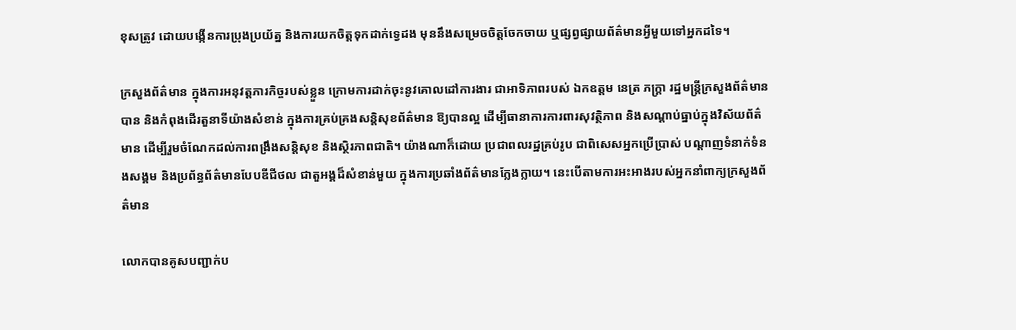ខុសត្រូវ ដោយបង្កើនការប្រុងប្រយ័ត្ន និងការយកចិត្តទុកដាក់ទ្វេដង មុននឹងសម្រេចចិត្តចែកចាយ ឬផ្សព្វផ្សាយព័ត៌មានអ្វីមួយទៅអ្នកដទៃ។

ក្រសួងព័ត៌មាន ក្នុងការអនុវត្តភារកិច្ចរបស់ខ្លួន ក្រោមការដាក់ចុះនូវគោលដៅការងារ ជាអាទិភាពរបស់ ឯកឧត្តម នេត្រ ភក្ត្រា រដ្ឋមន្ត្រីក្រសួងព័ត៌មាន បាន និងកំពុងដើរតួនាទីយ៉ាងសំខាន់ ក្នុងការគ្រប់គ្រងសន្តិសុខព័ត៌មាន ឱ្យបានល្អ ដើម្បីធានាការការពារសុវត្ថិភាព និងសណ្តាប់ធ្នាប់ក្នុងវិស័យព័ត៌មាន ដើម្បីរួមចំណែកដល់ការពង្រឹងសន្តិសុខ និងស្ថិរភាពជាតិ។ យ៉ាងណាក៏ដោយ ប្រជាពលរដ្ឋគ្រប់រូប ជាពិសេសអ្នកប្រើប្រាស់ បណ្តាញទំនាក់ទំនងសង្គម និងប្រព័ន្ធព័ត៌មានបែបឌីជីថល ជាតួអង្គដ៏សំខាន់មួយ ក្នុងការប្រឆាំងព័ត៌មានក្លែងក្លាយ។ នេះបើតាមការអះអាងរបស់អ្នកនាំពាក្យក្រសួងព័ត៌មាន

លោកបានគូសបញ្ជាក់ប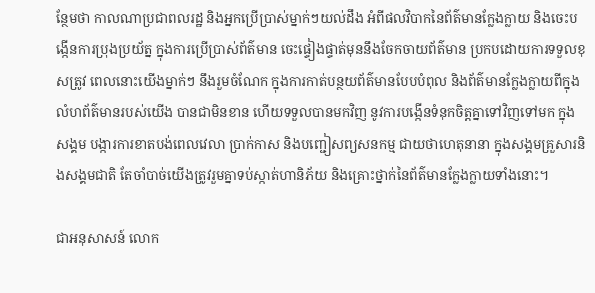ន្ថែមថា កាលណាប្រជាពលរដ្ឋ និងអ្នកប្រើប្រាស់ម្នាក់ៗយល់ដឹង អំពីផលវិបាកនៃព័ត៌មានក្លែងក្លាយ និងចេះបង្កើនការប្រុងប្រយ័ត្ន ក្នុងការប្រើប្រាស់ព័ត៌មាន ចេះផ្ទៀងផ្ទាត់មុននឹងចែកចាយព័ត៌មាន ប្រកបដោយការទទួលខុសត្រូវ ពេលនោះយើងម្នាក់ៗ នឹងរួមចំណែក ក្នុងការកាត់បន្ថយព័ត៌មានបែបបំពុល និងព័ត៌មានក្លែងក្លាយពីក្នុងលំហព័ត៌មានរបស់យើង បានជាមិនខាន ហើយទទួលបានមកវិញ នូវការបង្កើនទំនុកចិត្តគ្នាទៅវិញទៅមក ក្នុងសង្គម បង្ការការខាតបង់ពេលវេលា ប្រាក់កាស និងបញ្ជៀសព្យសនកម្ម ជាយថាហេតុនានា ក្នុងសង្គមគ្រួសារនិងសង្គមជាតិ តែចាំបាច់យើងត្រូវរួមគ្នាទប់ស្កាត់ហានិភ័យ និងគ្រោះថ្នាក់នៃព័ត៌មានក្លែងក្លាយទាំងនោះ។

ជាអនុសាសន៍ លោក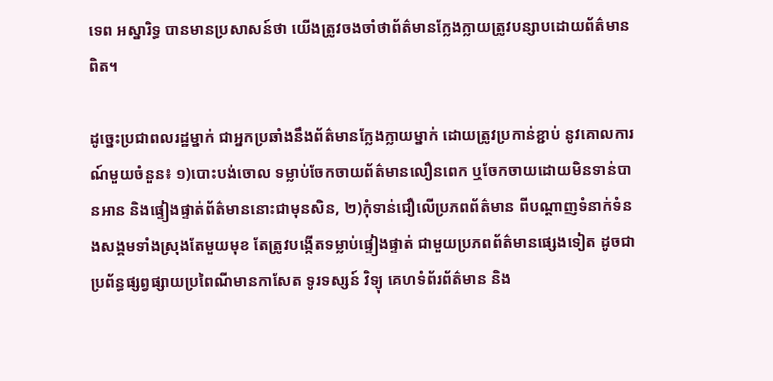ទេព អស្នារិទ្ធ បានមានប្រសាសន៍ថា យើងត្រូវចងចាំថាព័ត៌មានក្លែងក្លាយត្រូវបន្សាបដោយព័ត៌មានពិត។

ដូច្នេះប្រជាពលរដ្ឋម្នាក់ ជាអ្នកប្រឆាំងនឹងព័ត៌មានក្លែងក្លាយម្នាក់ ដោយត្រូវប្រកាន់ខ្ជាប់ នូវគោលការណ៍មួយចំនួន៖ ១)បោះបង់ចោល ទម្លាប់ចែកចាយព័ត៌មានលឿនពេក ឬចែកចាយដោយមិនទាន់បានអាន និងផ្ទៀងផ្ទាត់ព័ត៌មាននោះជាមុនសិន, ២)កុំទាន់ជឿលើប្រភពព័ត៌មាន ពីបណ្តាញទំនាក់ទំនងសង្គមទាំងស្រុងតែមួយមុខ តែត្រូវបង្កើតទម្លាប់ផ្ទៀងផ្ទាត់ ជាមួយប្រភពព័ត៌មានផ្សេងទៀត ដូចជាប្រព័ន្ធផ្សព្វផ្សាយប្រពៃណីមានកាសែត ទូរទស្សន៍ វិទ្យុ គេហទំព័រព័ត៌មាន និង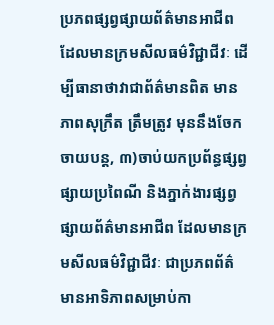ប្រភពផ្សព្វផ្សាយព័ត៌មានអាជីព ដែលមានក្រមសីលធម៌វិជ្ជាជីវៈ ដើម្បីធានាថាវាជាព័ត៌មានពិត មានភាពសុក្រឹត ត្រឹមត្រូវ មុននឹងចែកចាយបន្ត, ៣)ចាប់យកប្រព័ន្ធផ្សព្វផ្សាយប្រពៃណី និងភ្នាក់ងារផ្សព្វផ្សាយព័ត៌មានអាជីព ដែលមានក្រមសីលធម៌វិជ្ជាជីវៈ ជាប្រភពព័ត៌មានអាទិភាពសម្រាប់កា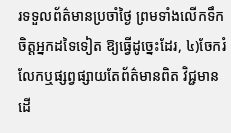រទទួលព័ត៌មានប្រចាំថ្ងៃ ព្រមទាំងលើកទឹកចិត្តអ្នកដទៃទៀត ឱ្យធ្វើដូច្នេះដែរ, ៤)ចែករំលែកឬផ្សព្វផ្សាយតែព័ត៌មានពិត វិជ្ជមាន ដើ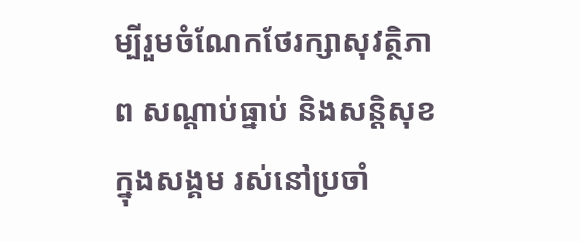ម្បីរួមចំណែកថែរក្សាសុវត្ថិភាព សណ្តាប់ធ្នាប់ និងសន្តិសុខក្នុងសង្គម រស់នៅប្រចាំ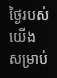ថ្ងៃរបស់យើង សម្រាប់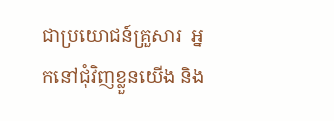ជាប្រយោជន៍គ្រួសារ  អ្នកនៅជុំវិញខ្លួនយើង និង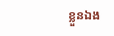ខ្លួនឯង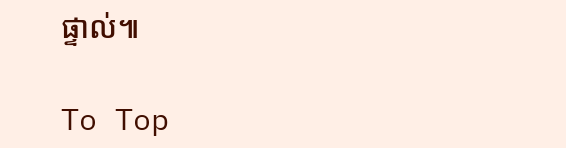ផ្ទាល់៕

To Top